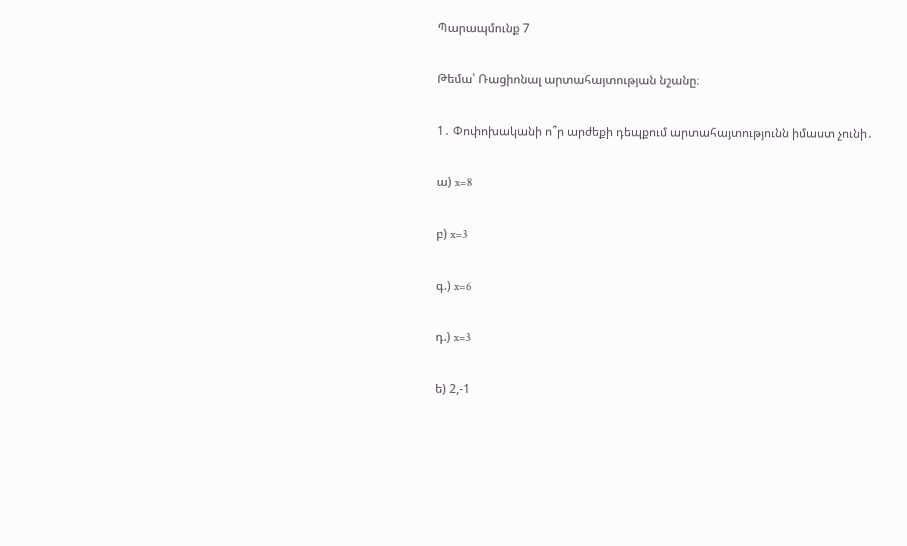Պարապմունք 7

Թեմա՝ Ռացիոնալ արտահայտության նշանը։

1․ Փոփոխականի ո՞ր արժեքի դեպքում արտահայտությունն իմաստ չունի․

ա) x=8

բ) x=3

գ.) x=6

դ.) x=3

ե) 2,-1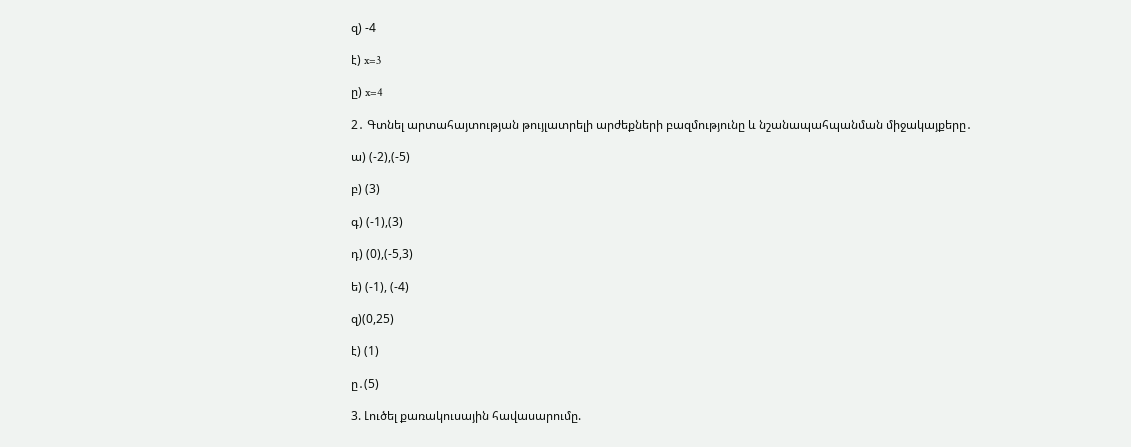զ) -4

է) x=3

ը) x=4

2․ Գտնել արտահայտության թույլատրելի արժեքների բազմությունը և նշանապահպանման միջակայքերը․

ա) (-2),(-5)

բ) (3)

գ) (-1),(3)

դ) (0),(-5,3)

ե) (-1), (-4)

զ)(0,25)

է) (1)

ը․(5)

3. Լուծել քառակուսային հավասարումը.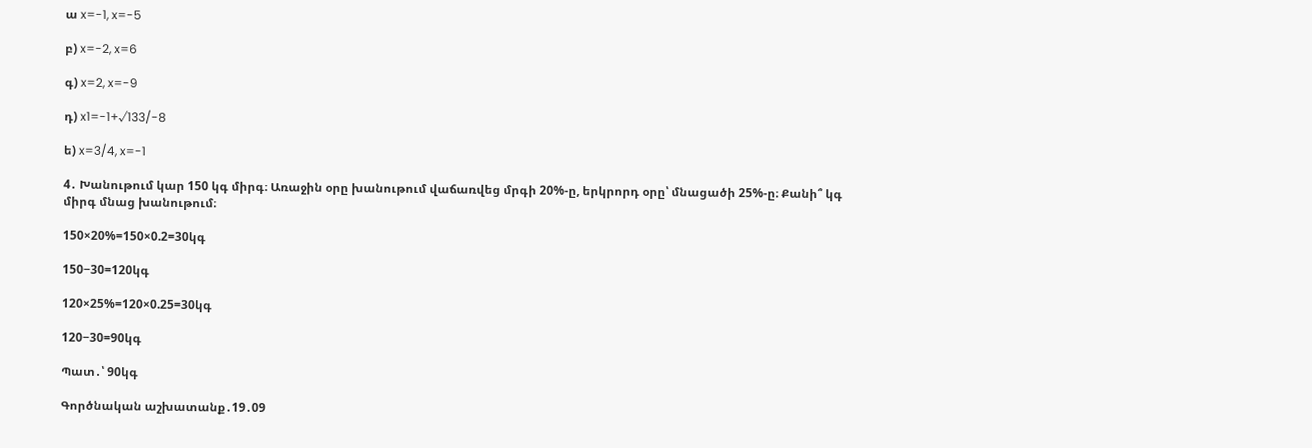ա x=-1, x=-5

բ) x=-2, x=6

գ) x=2, x=-9

դ) x1=-1+√133/-8

ե) x=3/4, x=-1

4․ Խանութում կար 150 կգ միրգ։ Առաջին օրը խանութում վաճառվեց մրգի 20%-ը, երկրորդ օրը՝ մնացածի 25%-ը։ Քանի՞ կգ միրգ մնաց խանութում։

150×20%=150×0.2=30կգ

150−30=120կգ

120×25%=120×0.25=30կգ

120−30=90կգ

Պատ․՝ 90կգ

Գործնական աշխատանք․19․09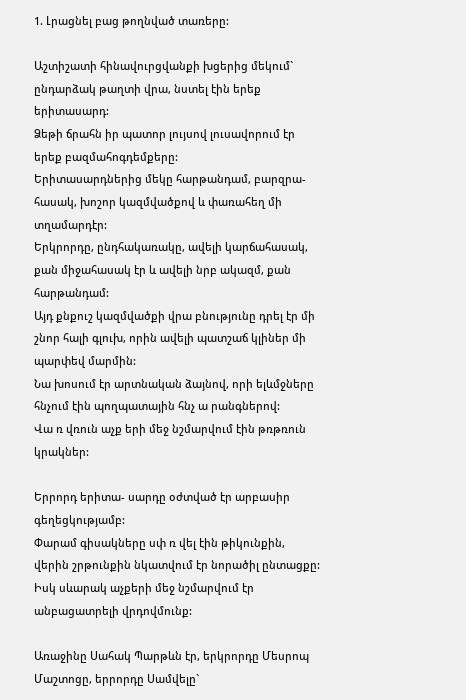1. Լրացնել բաց թողնված տառերը:

Աշտիշատի հինավուրցվանքի խցերից մեկում` ընդարձակ թաղտի վրա, նստել էին երեք երիտասարդ:
Ձեթի ճրահն իր պատոր լույսով լուսավորում էր երեք բազմահոգդեմքերը:
Երիտասարդներից մեկը հարթանդամ, բարզրա- հասակ, խոշոր կազմվածքով և փառահեղ մի տղամարդէր:
Երկրորդը, ընդհակառակը, ավելի կարճահասակ, քան միջահասակ էր և ավելի նրբ ակազմ, քան հարթանդամ:
Այդ քնքուշ կազմվածքի վրա բնությունը դրել էր մի շնոր հալի գլուխ, որին ավելի պատշաճ կլիներ մի պարփեվ մարմին:
Նա խոսում էր արտնական ձայնով, որի ելևմջները հնչում էին պողպատային հնչ ա րանգներով:
Վա ռ վռուն աչք երի մեջ նշմարվում էին թռթռուն կրակներ:

Երրորդ երիտա- սարդը օժտված էր արբասիր գեղեցկությամբ:
Փարամ գիսակները սփ ռ վել էին թիկունքին, վերին շրթունքին նկատվում էր նորածիլ ընտացքը:
Իսկ սևարակ աչքերի մեջ նշմարվում էր անբացատրելի վրդովմունք:

Առաջինը Սահակ Պարթևն էր, երկրորդը Մեսրոպ Մաշտոցը, երրորդը Սամվելը`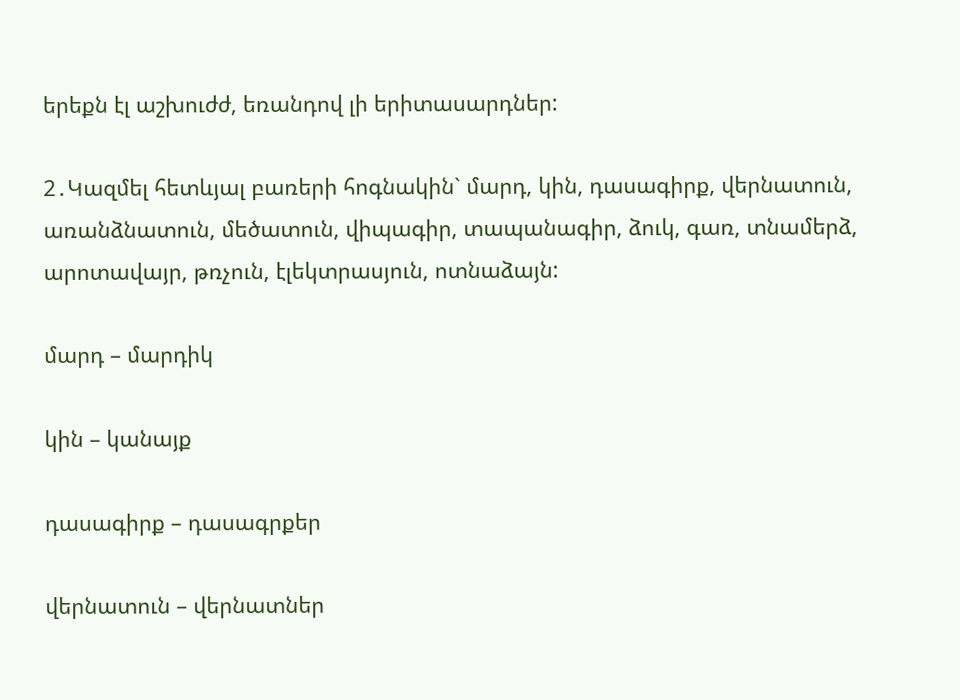երեքն էլ աշխուժժ, եռանդով լի երիտասարդներ:

2․Կազմել հետևյալ բառերի հոգնակին` մարդ, կին, դասագիրք, վերնատուն, առանձնատուն, մեծատուն, վիպագիր, տապանագիր, ձուկ, գառ, տնամերձ, արոտավայր, թռչուն, էլեկտրասյուն, ոտնաձայն:

մարդ – մարդիկ

կին – կանայք

դասագիրք – դասագրքեր

վերնատուն – վերնատներ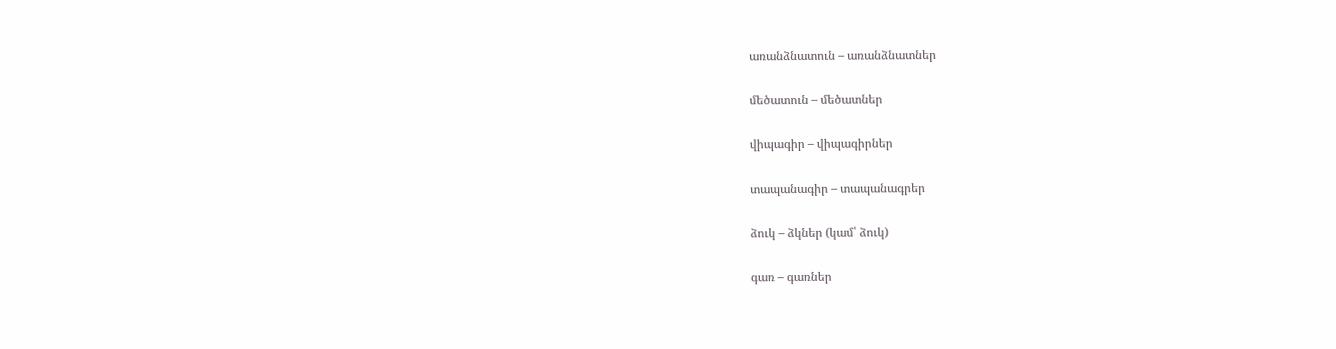առանձնատուն – առանձնատներ

մեծատուն – մեծատներ

վիպագիր – վիպագիրներ

տապանագիր – տապանագրեր

ձուկ – ձկներ (կամ՝ ձուկ)

գառ – գառներ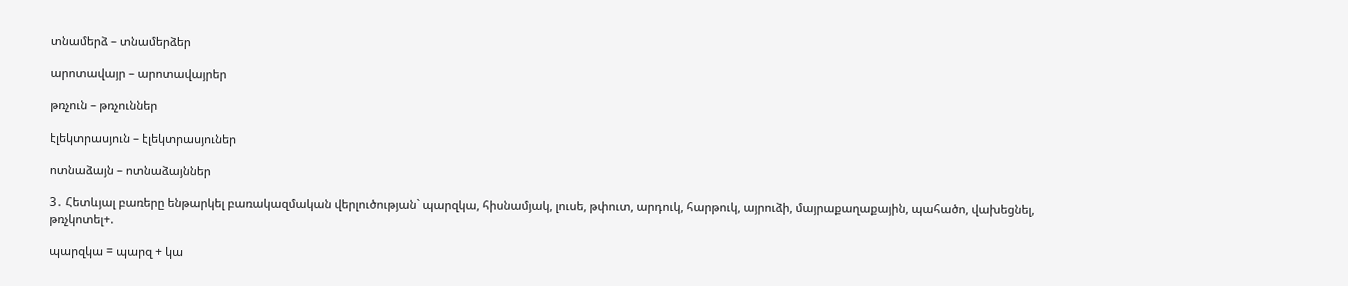տնամերձ – տնամերձեր

արոտավայր – արոտավայրեր

թռչուն – թռչուններ

էլեկտրասյուն – էլեկտրասյուներ

ոտնաձայն – ոտնաձայններ

3․ Հետևյալ բառերը ենթարկել բառակազմական վերլուծության` պարզկա, հիսնամյակ, լուսե, թփուտ, արդուկ, հարթուկ, այրուձի, մայրաքաղաքային, պահածո, վախեցնել, թռչկոտել+.

պարզկա = պարզ + կա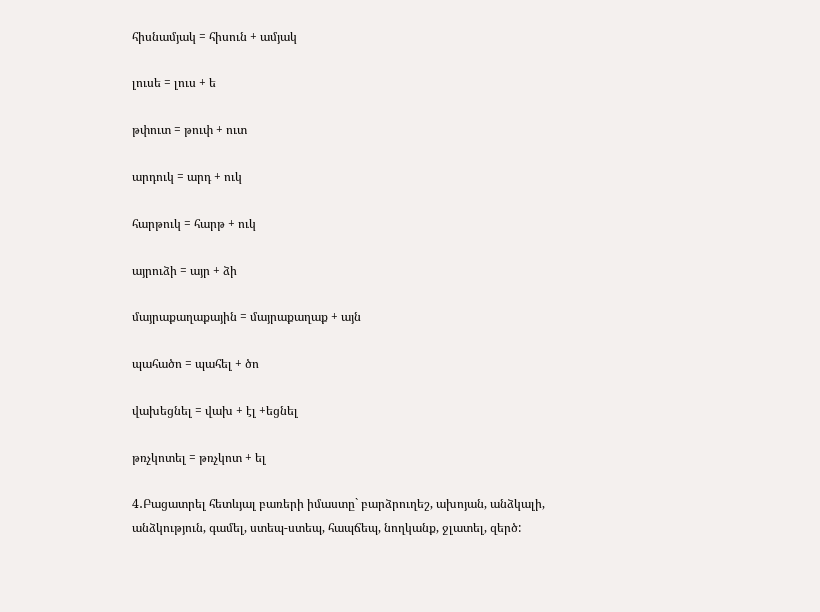հիսնամյակ = հիսուն + ամյակ

լուսե = լուս + ե

թփուտ = թուփ + ուտ

արդուկ = արդ + ուկ

հարթուկ = հարթ + ուկ

այրուձի = այր + ձի

մայրաքաղաքային = մայրաքաղաք + այն

պահածո = պահել + ծո

վախեցնել = վախ + էլ +եցնել

թռչկոտել = թռչկոտ + ել

4․Բացատրել հետևյալ բառերի իմաստը` բարձրուղեշ, ախոյան, անձկալի, անձկություն, գամել, ստեպ-ստեպ, հապճեպ, նողկանք, ջլատել, զերծ: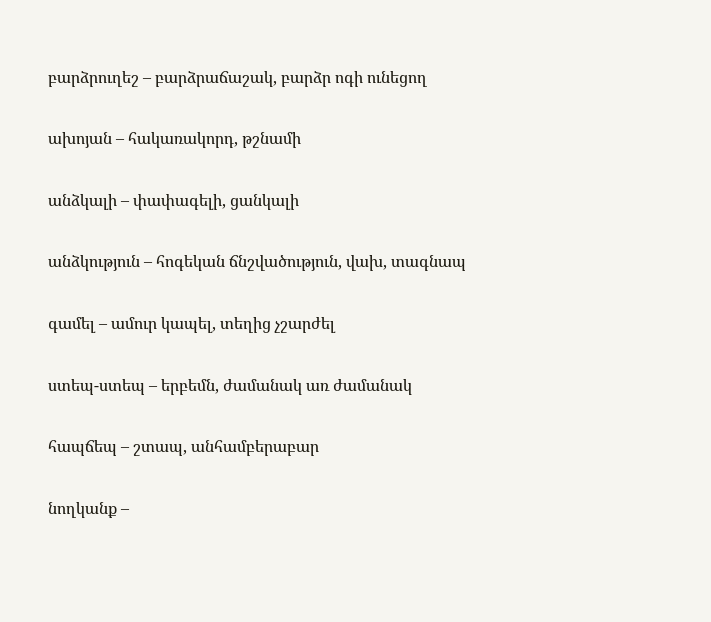բարձրուղեշ – բարձրաճաշակ, բարձր ոգի ունեցող

ախոյան – հակառակորդ, թշնամի

անձկալի – փափագելի, ցանկալի

անձկություն – հոգեկան ճնշվածություն, վախ, տագնապ

գամել – ամուր կապել, տեղից չշարժել

ստեպ-ստեպ – երբեմն, ժամանակ առ ժամանակ

հապճեպ – շտապ, անհամբերաբար

նողկանք –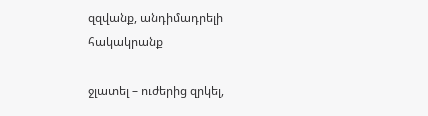զզվանք, անդիմադրելի հակակրանք

ջլատել – ուժերից զրկել,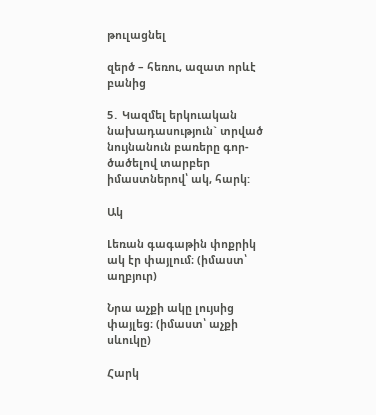թուլացնել

զերծ – հեռու, ազատ որևէ բանից

5․ Կազմել երկուական նախադասություն` տրված նույնանուն բառերը գոր- ծածելով տարբեր իմաստներով՝ ակ, հարկ:

Ակ

Լեռան գագաթին փոքրիկ ակ էր փայլում։ (իմաստ՝ աղբյուր)

Նրա աչքի ակը լույսից փայլեց։ (իմաստ՝ աչքի սևուկը)

Հարկ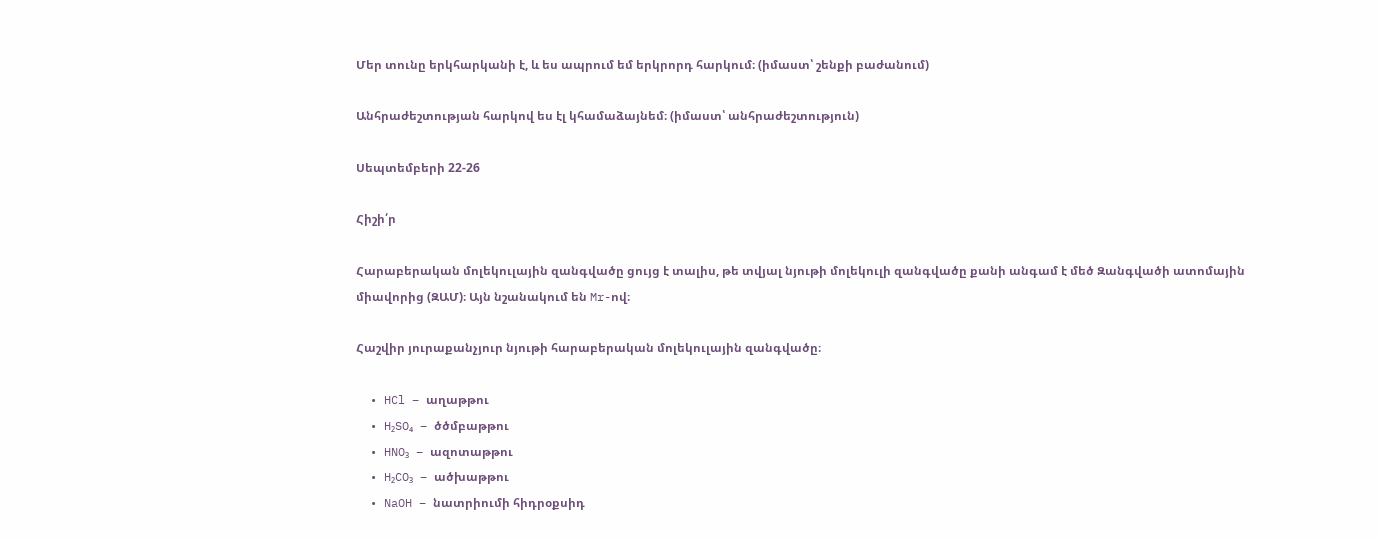Մեր տունը երկհարկանի է, և ես ապրում եմ երկրորդ հարկում։ (իմաստ՝ շենքի բաժանում)

Անհրաժեշտության հարկով ես էլ կհամաձայնեմ։ (իմաստ՝ անհրաժեշտություն)

Սեպտեմբերի 22-26

Հիշի՛ր

Հարաբերական մոլեկուլային զանգվածը ցույց է տալիս, թե տվյալ նյութի մոլեկուլի զանգվածը քանի անգամ է մեծ Զանգվածի ատոմային միավորից (ԶԱՄ)։ Այն նշանակում են Mr-ով։

Հաշվիր յուրաքանչյուր նյութի հարաբերական մոլեկուլային զանգվածը։

  • HCl – աղաթթու
  • H₂SO₄ – ծծմբաթթու
  • HNO₃ – ազոտաթթու
  • H₂CO₃ – ածխաթթու
  • NaOH – նատրիումի հիդրօքսիդ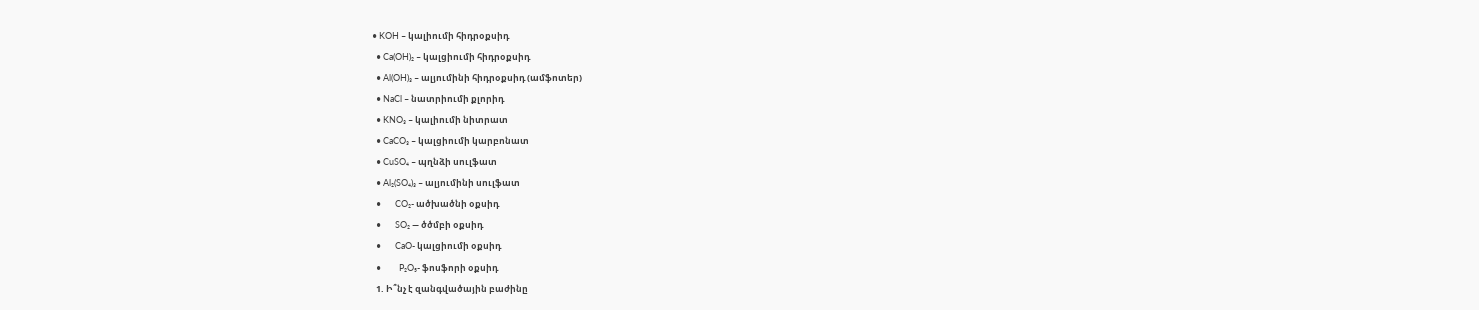• KOH – կալիումի հիդրօքսիդ
  • Ca(OH)₂ – կալցիումի հիդրօքսիդ
  • Al(OH)₃ – ալյումինի հիդրօքսիդ (ամֆոտեր)
  • NaCl – նատրիումի քլորիդ
  • KNO₃ – կալիումի նիտրատ
  • CaCO₃ – կալցիումի կարբոնատ
  • CuSO₄ – պղնձի սուլֆատ
  • Al₂(SO₄)₃ – ալյումինի սուլֆատ
  •       CO₂- ածխածնի օքսիդ
  •       SO₂ — ծծմբի օքսիդ
  •       CaO- կալցիումի օքսիդ
  •         P₂O₅- ֆոսֆորի օքսիդ
  1. Ի՞նչ է զանգվածային բաժինը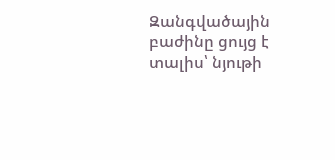Զանգվածային բաժինը ցույց է տալիս՝ նյութի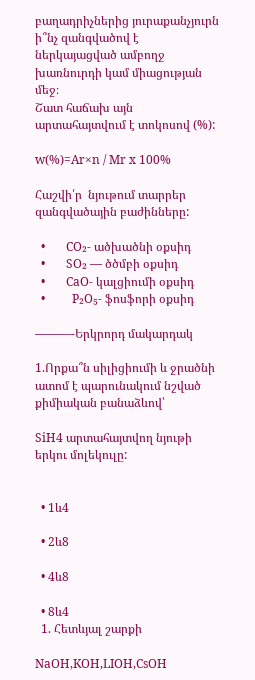բաղադրիչներից յուրաքանչյուրն ի՞նչ զանգվածով է ներկայացված ամբողջ խառնուրդի կամ միացության մեջ։
Շատ հաճախ այն արտահայտվում է տոկոսով (%):

w(%)=Ar×n / Mr x 100%

Հաշվի՛ր  նյութում տարրեր զանգվածային բաժինները:

  •       CO₂- ածխածնի օքսիդ
  •       SO₂ — ծծմբի օքսիդ
  •       CaO- կալցիումի օքսիդ
  •         P₂O₅- ֆոսֆորի օքսիդ

———-Երկրորդ մակարդակ

1.Որքա՞ն սիլիցիումի և ջրածնի ատոմ է պարունակում նշված քիմիական բանաձևով՝

SiH4 արտահայտվող նյութի երկու մոլեկուլը:


  • 1և4

  • 2և8

  • 4և8

  • 8և4
  1. Հետևյալ շարքի

NaOH,KOH,LIOH,CsOH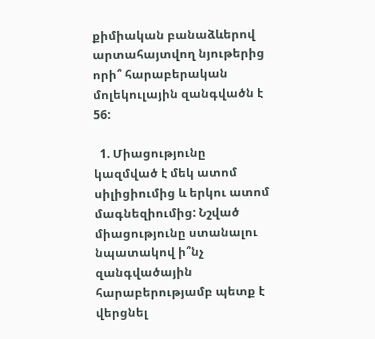քիմիական բանաձևերով արտահայտվող նյութերից որի՞ հարաբերական մոլեկուլային զանգվածն է 56:

  1. Միացությունը կազմված է մեկ ատոմ սիլիցիումից և երկու ատոմ մագնեզիումից: Նշված միացությունը ստանալու նպատակով ի՞նչ զանգվածային հարաբերությամբ պետք է վերցնել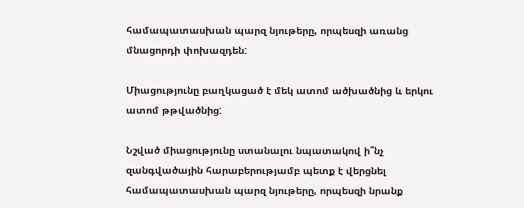համապատասխան պարզ նյութերը, որպեսզի առանց մնացորդի փոխազդեն:

Միացությունը բաղկացած է մեկ ատոմ ածխածնից և երկու ատոմ թթվածնից:

Նշված միացությունը ստանալու նպատակով ի՞նչ զանգվածային հարաբերությամբ պետք է վերցնել համապատասխան պարզ նյութերը, որպեսզի նրանք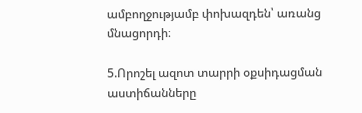ամբողջությամբ փոխազդեն՝ առանց մնացորդի։

5.Որոշել ազոտ տարրի օքսիդացման աստիճանները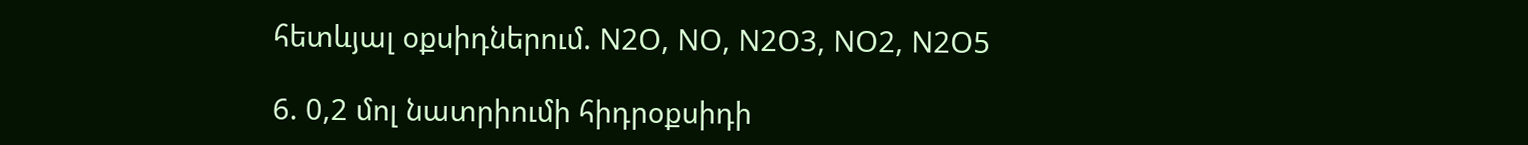հետևյալ օքսիդներում. N2O, NO, N2O3, NO2, N2O5

6. 0,2 մոլ նատրիումի հիդրօքսիդի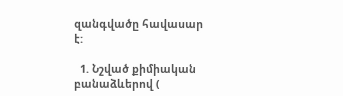զանգվածը հավասար է:

  1. Նշված քիմիական բանաձևերով (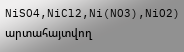NiSO4,NiCl2,Ni(NO3),NiO2) արտահայտվող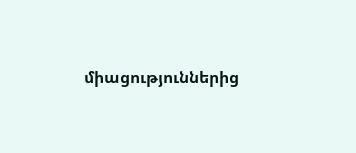միացություններից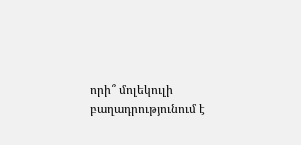որի՞ մոլեկուլի  բաղադրությունում է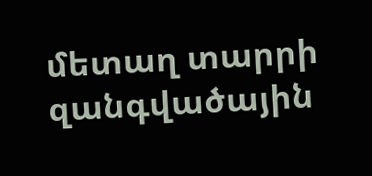մետաղ տարրի զանգվածային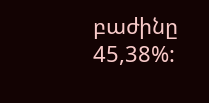բաժինը 45,38%: